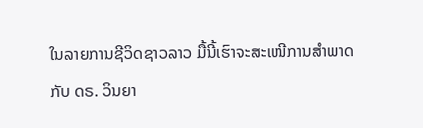ໃນລາຍການຊີວິດຊາວລາວ ມື້ນີ້ເຮົາຈະສະເໜີການສຳພາດ
ກັບ ດຣ. ວິນຍາ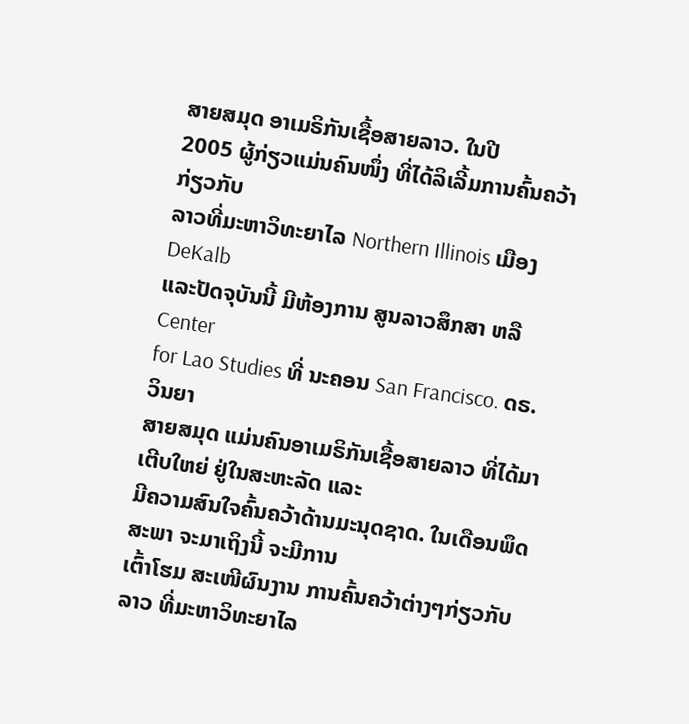ສາຍສມຸດ ອາເມຣິກັນເຊື້ອສາຍລາວ. ໃນປີ
2005 ຜູ້ກ່ຽວແມ່ນຄົນໜຶ່ງ ທີ່ໄດ້ລິເລີ້ມການຄົ້ນຄວ້າ ກ່ຽວກັບ
ລາວທີ່ມະຫາວິທະຍາໄລ Northern Illinois ເມືອງ DeKalb
ແລະປັດຈຸບັນນີ້ ມີຫ້ອງການ ສູນລາວສຶກສາ ຫລື Center
for Lao Studies ທີ່ ນະຄອນ San Francisco. ດຣ. ວິນຍາ
ສາຍສມຸດ ແມ່ນຄົນອາເມຣິກັນເຊື້ອສາຍລາວ ທີ່ໄດ້ມາເຕີບໃຫຍ່ ຢູ່ໃນສະຫະລັດ ແລະ
ມີຄວາມສົນໃຈຄົ້ນຄວ້າດ້ານມະນຸດຊາດ. ໃນເດືອນພຶດສະພາ ຈະມາເຖິງນີ້ ຈະມີການ
ເຕົ້າໂຮມ ສະເໜີຜົນງານ ການຄົ້ນຄວ້າຕ່າງໆກ່ຽວກັບລາວ ທີ່ມະຫາວິທະຍາໄລ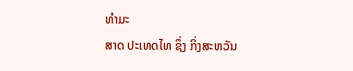ທຳມະ
ສາດ ປະເທດໄທ ຊຶ່ງ ກິ່ງສະຫວັນ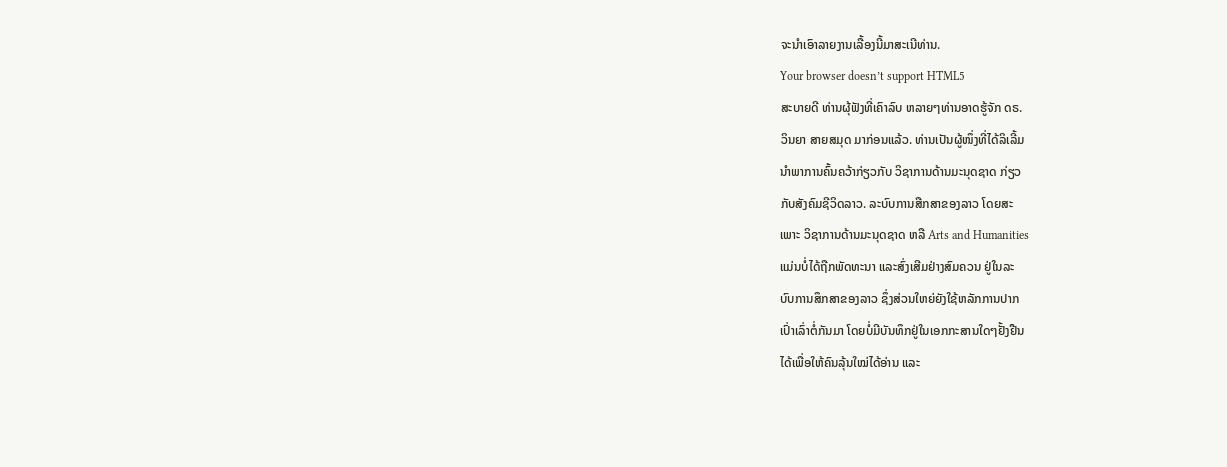ຈະນຳເອົາລາຍງານເລື້ອງນີ້ມາສະເນີທ່ານ.
Your browser doesn’t support HTML5
ສະບາຍດີ ທ່ານຜຸ້ຟັງທີ່ເຄົາລົບ ຫລາຍໆທ່ານອາດຮູ້ຈັກ ດຣ.
ວິນຍາ ສາຍສມຸດ ມາກ່ອນແລ້ວ. ທ່ານເປັນຜູ້ໜຶ່ງທີ່ໄດ້ລິເລີ້ມ
ນຳພາການຄົ້ນຄວ້າກ່ຽວກັບ ວິຊາການດ້ານມະນຸດຊາດ ກ່ຽວ
ກັບສັງຄົມຊີວິດລາວ. ລະບົບການສືກສາຂອງລາວ ໂດຍສະ
ເພາະ ວິຊາການດ້ານມະນຸດຊາດ ຫລື Arts and Humanities
ແມ່ນບໍ່ໄດ້ຖືກພັດທະນາ ແລະສົ່ງເສີມຢ່າງສົມຄວນ ຢູ່ໃນລະ
ບົບການສຶກສາຂອງລາວ ຊຶ່ງສ່ວນໃຫຍ່ຍັງໃຊ້ຫລັກການປາກ
ເປົ່າເລົ່າຕໍ່ກັນມາ ໂດຍບໍ່ມີບັນທຶກຢູ່ໃນເອກກະສານໃດໆຢັ້ງຢືນ
ໄດ້ເພື່ອໃຫ້ຄົນລຸ້ນໃໝ່ໄດ້ອ່ານ ແລະ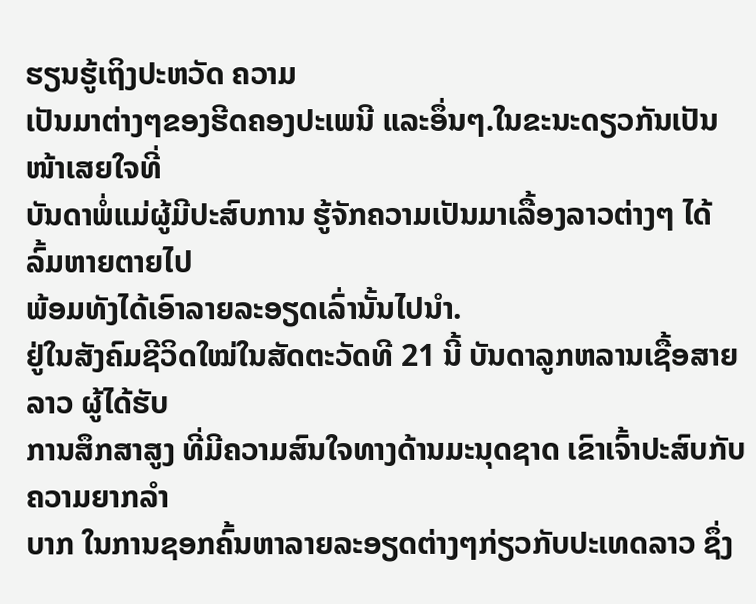ຮຽນຮູ້ເຖິງປະຫວັດ ຄວາມ
ເປັນມາຕ່າງໆຂອງຮີດຄອງປະເພນີ ແລະອຶ່ນໆ.ໃນຂະນະດຽວກັນເປັນໜ້າເສຍໃຈທີ່
ບັນດາພໍ່ແມ່ຜູ້ມີປະສົບການ ຮູ້ຈັກຄວາມເປັນມາເລື້ອງລາວຕ່າງໆ ໄດ້ລົ້ມຫາຍຕາຍໄປ
ພ້ອມທັງໄດ້ເອົາລາຍລະອຽດເລົ່ານັ້ນໄປນຳ.
ຢູ່ໃນສັງຄົມຊີວິດໃໝ່ໃນສັດຕະວັດທີ 21 ນີ້ ບັນດາລູກຫລານເຊື້ອສາຍລາວ ຜູ້ໄດ້ຮັບ
ການສຶກສາສູງ ທີ່ມີຄວາມສົນໃຈທາງດ້ານມະນຸດຊາດ ເຂົາເຈົ້າປະສົບກັບຄວາມຍາກລຳ
ບາກ ໃນການຊອກຄົ້ນຫາລາຍລະອຽດຕ່າງໆກ່ຽວກັບປະເທດລາວ ຊຶ່ງ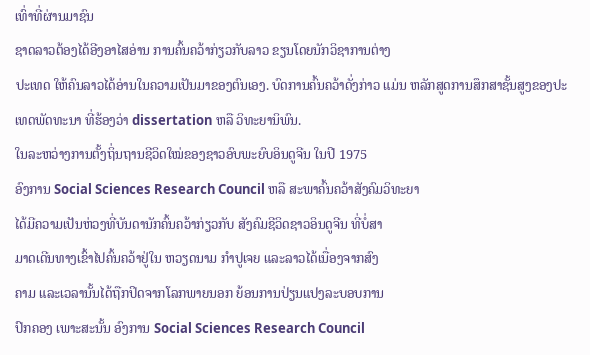ເທົ່າທີ່ຜ່ານມາຊົນ
ຊາດລາວຕ້ອງໄດ້ອີງອາໄສອ່ານ ການຄົ້ນຄວ້າກ່ຽວກັບລາວ ຂຽນໂດຍນັກວິຊາການຕ່າງ
ປະເທດ ໃຫ້ຄົນລາວໄດ້ອ່ານໃນຄວາມເປັນມາຂອງຕົນເອງ. ບົດການຄົ້ນຄວ້າດັ່ງກ່າວ ແມ່ນ ຫລັກສູດການສຶກສາຊັ້ນສູງຂອງປະເທດພັດທະນາ ທີ່ຮ້ອງວ່າ dissertation ຫລື ວິທະຍານິພົນ.
ໃນລະຫວ່າງການຕັ້ງຖິ່ນຖານຊີວິດໃໝ່ຂອງຊາວອົບພະຍົບອິນດູຈີນ ໃນປີ 1975
ອົງການ Social Sciences Research Council ຫລື ສະພາຄົ້ນຄວ້າສັງຄົມວິທະຍາ
ໄດ້ມີຄວາມເປັນຫ່ວງທີ່ບັນດານັກຄົ້ນຄວ້າກ່ຽວກັບ ສັງຄົມຊີວິດຊາວອິນດູຈີນ ທີ່ບໍ່ສາ
ມາດເດີນທາງເຂົ້າໄປຄົ້ນຄວ້າຢູ່ໃນ ຫວຽດນາມ ກຳປູເຈຍ ແລະລາວໄດ້ເນື່ອງຈາກສົງ
ຄາມ ແລະເວລານັ້ນໄດ້ຖືກປິດຈາກໂລກພາຍນອກ ຍ້ອນການປ່ຽນແປງລະບອບການ
ປົກຄອງ ເພາະສະນັ້ນ ອົງການ Social Sciences Research Council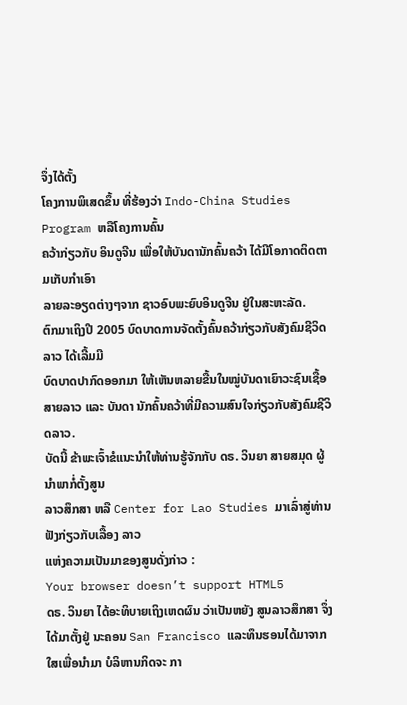ຈຶ່ງໄດ້ຕັ້ງ
ໂຄງການພິເສດຂຶ້ນ ທີ່ຮ້ອງວ່າ Indo-China Studies Program ຫລືໂຄງການຄົ້ນ
ຄວ້າກ່ຽວກັບ ອິນດູຈີນ ເພື່ອໃຫ້ບັນດານັກຄົ້ນຄວ້າ ໄດ້ມີໂອກາດຕິດຕາມເກັບກຳເອົາ
ລາຍລະອຽດຕ່າງໆຈາກ ຊາວອົບພະຍົບອິນດູຈີນ ຢູ່ໃນສະຫະລັດ.
ຕົກມາເຖິງປີ 2005 ບົດບາດການຈັດຕັ້ງຄົ້ນຄວ້າກ່ຽວກັບສັງຄົມຊີວິດລາວ ໄດ້ເລີ້ມມີ
ບົດບາດປາກົດອອກມາ ໃຫ້ເຫັນຫລາຍຂື້ນໃນໝູ່ບັນດາເຍົາວະຊົນເຊື້ອສາຍລາວ ແລະ ບັນດາ ນັກຄົ້ນຄວ້າທີ່ມີຄວາມສົນໃຈກ່ຽວກັບສັງຄົມຊີວິດລາວ.
ບັດນີ້ ຂ້າພະເຈົ້າຂໍແນະນຳໃຫ້ທ່ານຮູ້ຈັກກັບ ດຣ. ວິນຍາ ສາຍສມຸດ ຜູ້ນຳພາກໍ່ຕັ້ງສູນ
ລາວສຶກສາ ຫລື Center for Lao Studies ມາເລົ່າສູ່ທ່ານຟັງກ່ຽວກັບເລື້ອງ ລາວ
ແຫ່ງຄວາມເປັນມາຂອງສູນດັ່ງກ່າວ :
Your browser doesn’t support HTML5
ດຣ. ວິນຍາ ໄດ້ອະທິບາຍເຖິງເຫດຜົນ ວ່າເປັນຫຍັງ ສູນລາວສຶກສາ ຈຶ່ງໄດ້ມາຕັ້ງຢູ່ ນະຄອນ San Francisco ແລະທຶນຮອນໄດ້ມາຈາກໃສເພື່ອນຳມາ ບໍລິຫານກິດຈະ ກາ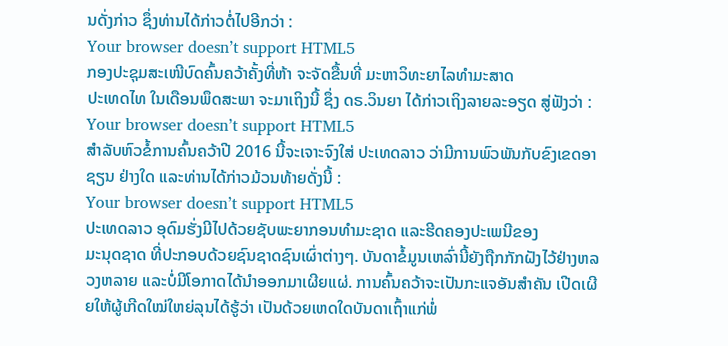ນດັ່ງກ່າວ ຊຶ່ງທ່ານໄດ້ກ່າວຕໍ່ໄປອີກວ່າ :
Your browser doesn’t support HTML5
ກອງປະຊຸມສະເໜີບົດຄົ້ນຄວ້າຄັ້ງທີ່ຫ້າ ຈະຈັດຂື້ນທີ່ ມະຫາວິທະຍາໄລທຳມະສາດ
ປະເທດໄທ ໃນເດືອນພຶດສະພາ ຈະມາເຖິງນີ້ ຊຶ່ງ ດຣ.ວິນຍາ ໄດ້ກ່າວເຖິງລາຍລະອຽດ ສູ່ຟັງວ່າ :
Your browser doesn’t support HTML5
ສຳລັບຫົວຂໍ້ການຄົ້ນຄວ້າປີ 2016 ນີ້ຈະເຈາະຈົງໃສ່ ປະເທດລາວ ວ່າມີການພົວພັນກັບຂົງເຂດອາຊຽນ ຢ່າງໃດ ແລະທ່ານໄດ້ກ່າວມ້ວນທ້າຍດັ່ງນີ້ :
Your browser doesn’t support HTML5
ປະເທດລາວ ອຸດົມຮັ່ງມີໄປດ້ວຍຊັບພະຍາກອນທຳມະຊາດ ແລະຮີດຄອງປະເພນີຂອງ
ມະນຸດຊາດ ທີ່ປະກອບດ້ວຍຊົນຊາດຊົນເຜົ່າຕ່າງໆ. ບັນດາຂໍ້ມູນເຫລົ່ານີ້ຍັງຖືກກັກຝັງໄວ້ຢ່າງຫລວງຫລາຍ ແລະບໍ່ມີໂອກາດໄດ້ນຳອອກມາເຜີຍແຜ່. ການຄົ້ນຄວ້າຈະເປັນກະແຈອັນສຳຄັນ ເປີດເຜີຍໃຫ້ຜູ້ເກີດໃໝ່ໃຫຍ່ລຸນໄດ້ຮູ້ວ່າ ເປັນດ້ວຍເຫດໃດບັນດາເຖົ້າແກ່ພໍ່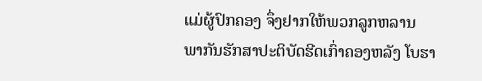ແມ່ຜູ້ປົກຄອງ ຈຶ່ງຢາກໃຫ້ພວກລູກຫລານ ພາກັນຮັກສາປະຕິບັດຮີດເກົ່າຄອງຫລັງ ໂບຮາ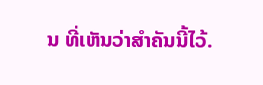ນ ທີ່ເຫັນວ່າສຳຄັນນີ້ໄວ້.